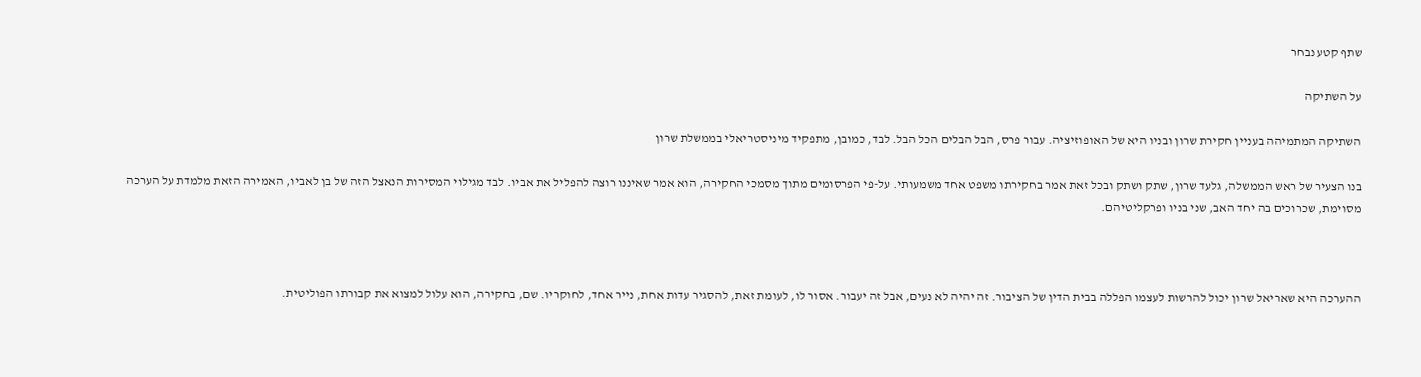שתף קטע נבחר

על השתיקה

השתיקה המתמיהה בעניין חקירת שרון ובניו היא של האופוזיציה. עבור פרס, הבל הבלים הכל הבל. לבד, כמובן, מתפקיד מיניסטריאלי בממשלת שרון

בנו הצעיר של ראש הממשלה, גלעד שרון, שתק ושתק ובכל זאת אמר בחקירתו משפט אחד משמעותי. על-פי הפרסומים מתוך מסמכי החקירה, הוא אמר שאיננו רוצה להפליל את אביו. לבד מגילוי המסירות הנאצל הזה של בן לאביו, האמירה הזאת מלמדת על הערכה מסוימת, שכרוכים בה יחד האב, שני בניו ופרקליטיהם.



ההערכה היא שאריאל שרון יכול להרשות לעצמו הפללה בבית הדין של הציבור. זה יהיה לא נעים, אבל זה יעבור. אסור לו, לעומת זאת, להסגיר עדות אחת, נייר אחד, לחוקריו. שם, בחקירה, הוא עלול למצוא את קבורתו הפוליטית.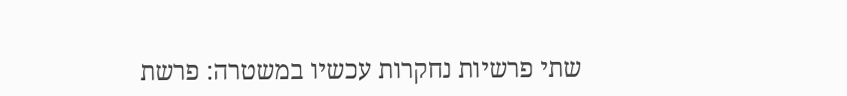שתי פרשיות נחקרות עכשיו במשטרה: פרשת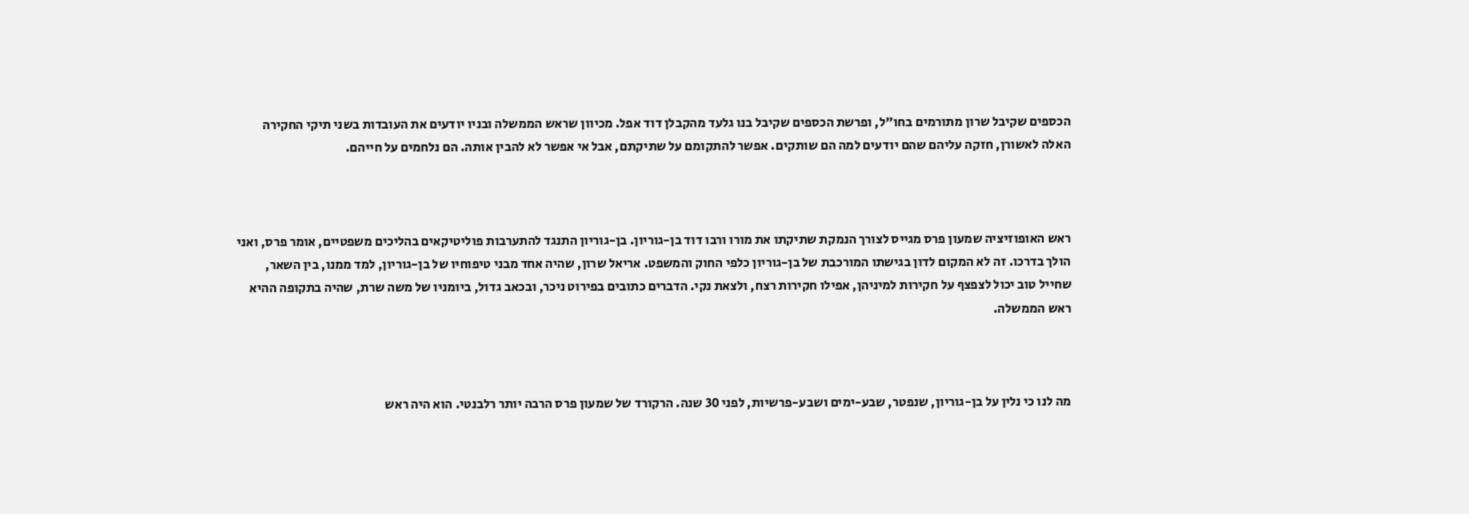הכספים שקיבל שרון מתורמים בחו"ל, ופרשת הכספים שקיבל בנו גלעד מהקבלן דוד אפל. מכיוון שראש הממשלה ובניו יודעים את העובדות בשני תיקי החקירה האלה לאשורן, חזקה עליהם שהם יודעים למה הם שותקים. אפשר להתקומם על שתיקתם, אבל אי אפשר לא להבין אותה. הם נלחמים על חייהם.



ראש האופוזיציה שמעון פרס מגייס לצורך הנמקת שתיקתו את מורו ורבו דוד בן-גוריון. בן-גוריון התנגד להתערבות פוליטיקאים בהליכים משפטיים, אומר פרס, ואני הולך בדרכו. זה לא המקום לדון בגישתו המורכבת של בן-גוריון כלפי החוק והמשפט. אריאל שרון, שהיה אחד מבני טיפוחיו של בן-גוריון, למד ממנו, בין השאר, שחייל טוב יכול לצפצף על חקירות למיניהן, אפילו חקירות רצח, ולצאת נקי. הדברים כתובים בפירוט ניכר, ובכאב גדול, ביומניו של משה שרת, שהיה בתקופה ההיא ראש הממשלה.



מה לנו כי נלין על בן-גוריון, שנפטר, שבע-ימים ושבע-פרשיות, לפני 30 שנה. הרקורד של שמעון פרס הרבה יותר רלבנטי. הוא היה ראש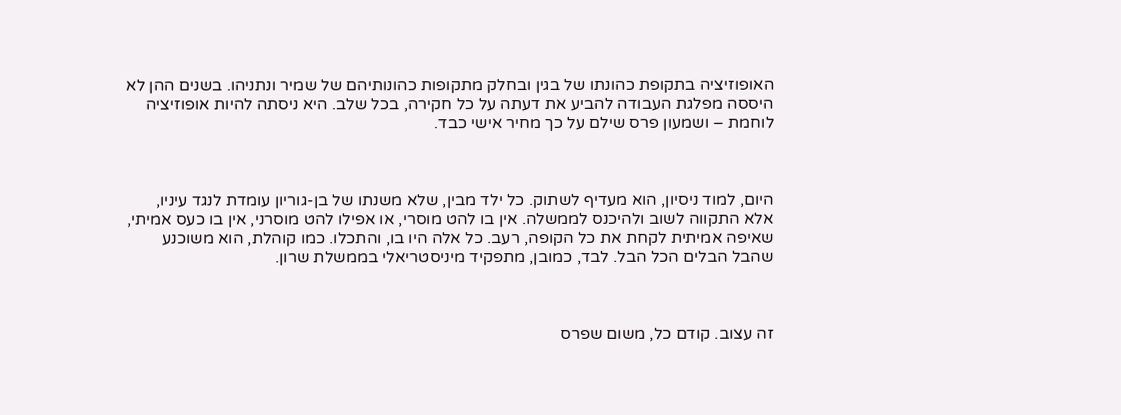האופוזיציה בתקופת כהונתו של בגין ובחלק מתקופות כהונותיהם של שמיר ונתניהו. בשנים ההן לא היססה מפלגת העבודה להביע את דעתה על כל חקירה, בכל שלב. היא ניסתה להיות אופוזיציה לוחמת – ושמעון פרס שילם על כך מחיר אישי כבד.



היום, למוד ניסיון, הוא מעדיף לשתוק. כל ילד מבין, שלא משנתו של בן-גוריון עומדת לנגד עיניו, אלא התקווה לשוב ולהיכנס לממשלה. אין בו להט מוסרי, או אפילו להט מוסרני, אין בו כעס אמיתי, שאיפה אמיתית לקחת את כל הקופה, רעב. כל אלה היו בו, והתכלו. כמו קוהלת, הוא משוכנע שהבל הבלים הכל הבל. לבד, כמובן, מתפקיד מיניסטריאלי בממשלת שרון.



זה עצוב. קודם כל, משום שפרס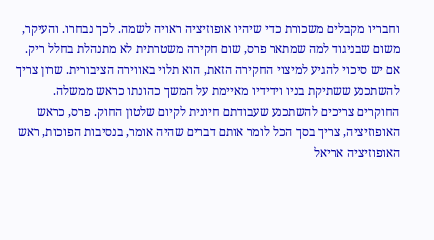וחבריו מקבלים משכורת כדי שיהיו אופוזיציה ראויה לשמה. לכך נבחרו. והעיקר, משום שבניגוד למה שמתאר פרס, שום חקירה משטרתית לא מתנהלת בחלל ריק. אם יש סיכוי להגיע למיצוי החקירה הזאת, הוא תלוי באווירה הציבורית. שרון צריך להשתכנע ששתיקת בניו וידידיו מאיימת על המשך כהונתו כראש ממשלה. החוקרים צריכים להשתכנע שעבודתם חיונית לקיום שלטון החוק. פרס, כראש האופוזיציה, צריך בסך הכל לומר אותם דברים שהיה אומר, בנסיבות הפוכות, ראש האופוזיציה אריאל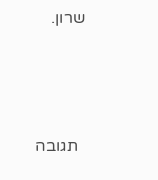שרון.



  תגובה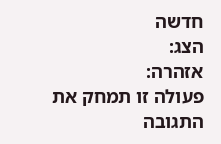חדשה
הצג:
אזהרה:
פעולה זו תמחק את התגובה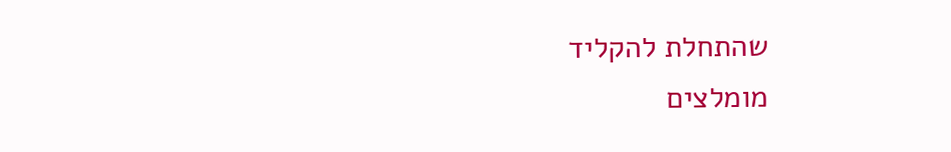שהתחלת להקליד
מומלצים